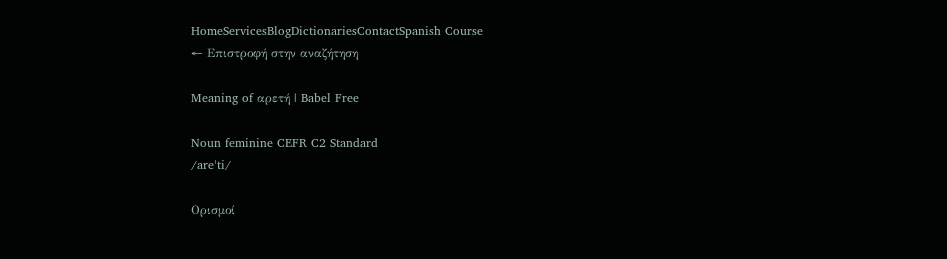HomeServicesBlogDictionariesContactSpanish Course
← Επιστροφή στην αναζήτηση

Meaning of αρετή | Babel Free

Noun feminine CEFR C2 Standard
/areˈti/

Ορισμοί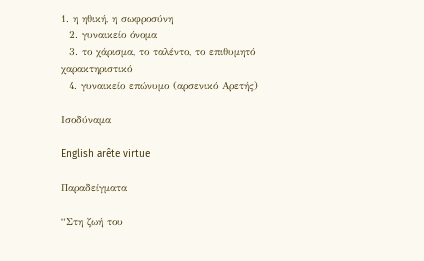1. η ηθική, η σωφροσύνη
  2. γυναικείο όνομα
  3. το χάρισμα, το ταλέντο, το επιθυμητό χαρακτηριστικό
  4. γυναικείο επώνυμο (αρσενικό Αρετής)

Ισοδύναμα

English arête virtue

Παραδείγματα

“Στη ζωή του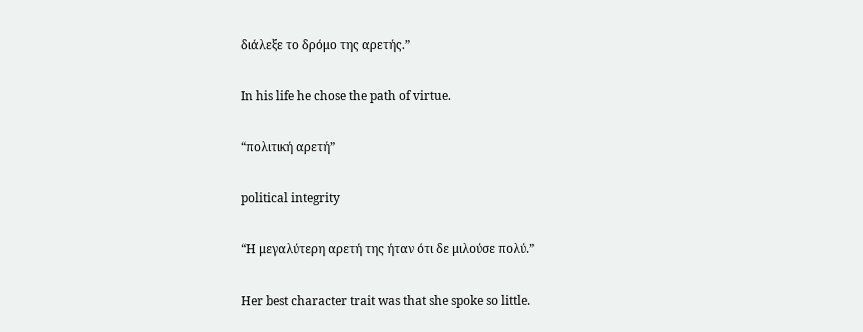διάλεξε το δρόμο της αρετής.”

In his life he chose the path of virtue.

“πολιτική αρετή”

political integrity

“Η μεγαλύτερη αρετή της ήταν ότι δε μιλούσε πολύ.”

Her best character trait was that she spoke so little.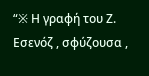“※ Η γραφή του Ζ. Εσενόζ , σφύζουσα ,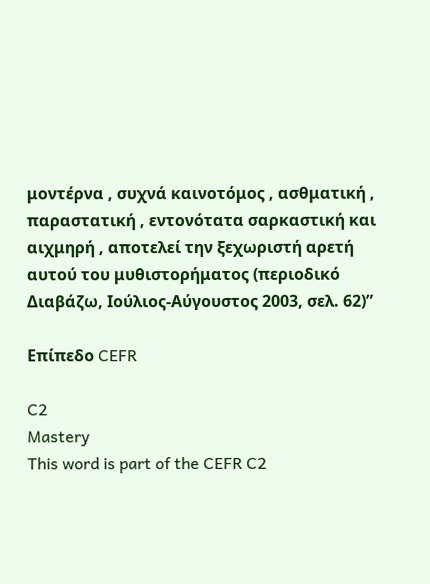μοντέρνα , συχνά καινοτόμος , ασθματική , παραστατική , εντονότατα σαρκαστική και αιχμηρή , αποτελεί την ξεχωριστή αρετή αυτού του μυθιστορήματος (περιοδικό Διαβάζω, Ιούλιος-Αύγουστος 2003, σελ. 62)”

Επίπεδο CEFR

C2
Mastery
This word is part of the CEFR C2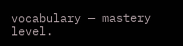vocabulary — mastery level.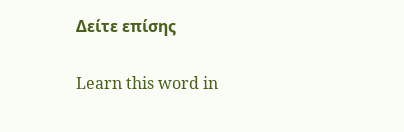Δείτε επίσης

Learn this word in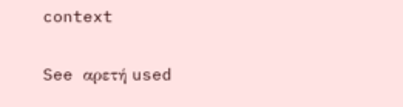context

See αρετή used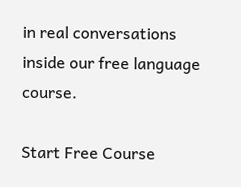in real conversations inside our free language course.

Start Free Course